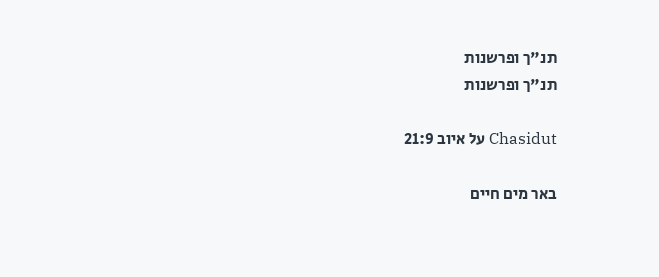תנ"ך ופרשנות
תנ"ך ופרשנות

Chasidut על איוב 21:9

באר מים חיים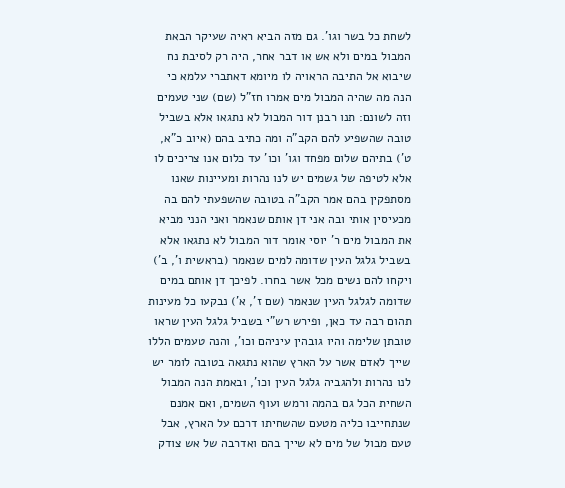לשחת כל בשר וגו'. גם מזה הביא ראיה שעיקר הבאת המבול במים ולא אש או דבר אחר, היה רק לסיבת נח שיבוא אל התיבה הראויה לו מיומא דאתברי עלמא כי הנה מה שהיה המבול מים אמרו חז"ל (שם) שני טעמים וזה לשונם: תנו רבנן דור המבול לא נתגאו אלא בשביל טובה שהשפיע להם הקב"ה ומה כתיב בהם (איוב כ"א, ט') בתיהם שלום מפחד וגו' וכו' עד כלום אנו צריכים לו אלא לטיפה של גשמים יש לנו נהרות ומעיינות שאנו מסתפקין בהם אמר הקב"ה בטובה שהשפעתי להם בה מכעיסין אותי ובה אני דן אותם שנאמר ואני הנני מביא את המבול מים ר' יוסי אומר דור המבול לא נתגאו אלא בשביל גלגל העין שדומה למים שנאמר (בראשית ו', ב') ויקחו להם נשים מכל אשר בחרו. לפיכך דן אותם במים שדומה לגלגל העין שנאמר (שם ז', א') נבקעו כל מעינות תהום רבה עד כאן, ופירש רש"י בשביל גלגל העין שראו טובתן שלימה והיו גובהין עיניהם וכו', והנה טעמים הללו שייך לאדם אשר על הארץ שהוא נתגאה בטובה לומר יש לנו נהרות ולהגביה גלגל העין וכו', ובאמת הנה המבול השחית הכל גם בהמה ורמש ועוף השמים, ואם אמנם שנתחייבו כליה מטעם שהשחיתו דרכם על הארץ, אבל טעם מבול של מים לא שייך בהם ואדרבה של אש צודק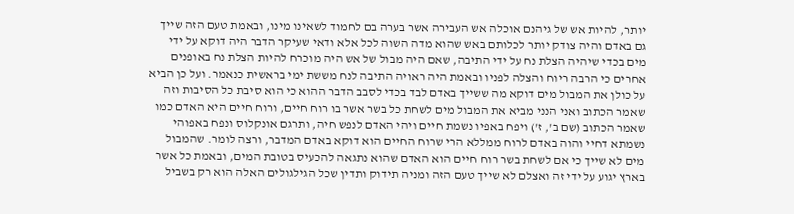יותר, להיות אש של גיהנם אוכלה אש העבירה אשר בערה בם לחמוד לשאינו מינו, ובאמת טעם הזה שייך גם באדם והיה צודק יותר לכלותם באש שהוא מדה השוה לכל אלא ודאי שעיקר הדבר היה דוקא על ידי מים בכדי שיהיה הצלת נח על ידי התיבה, שאם היה מבול של אש היה מוכרח להיות הצלת נח באופנים אחרים כי הרבה ריוח והצלה לפניו ובאמת היה ראויה התיבה לנח מששת ימי בראשית כנאמר. ועל כן הביא על כולן את המבול מים דוקא מה ששייך באדם לבד בכדי לסבב הדבר ההוא כי הוא סיבת כל הסיבות וזה שאמר הכתוב ואני הנני מביא את המבול מים לשחת כל בשר אשר בו רוח חיים, ורוח חיים היא האדם כמו שאמר הכתוב (שם ב', ז') ויפח באפיו נשמת חיים ויהי האדם לנפש חיה, ותרגם אונקלוס ונפח באפוהי נשמתא דחיי והוה באדם לרוח ממללא הרי שרוח החיים הוא דוקא באדם המדבר, ורצה לומר. שהמבול מים לא שייך כי אם לשחת בשר רוח חיים הוא האדם שהוא נתגאה להכעיס בטובת המים, ובאמת כל אשר בארץ יגוע על ידי זה ואצלם לא שייך טעם הזה ומניה תידוק ותדין שכל הגילגולים האלה הוא רק בשביל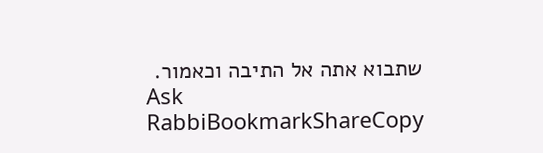שתבוא אתה אל התיבה וכאמור.
Ask RabbiBookmarkShareCopy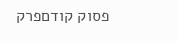פסוק קודםפרק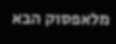מלאפסוק הבא